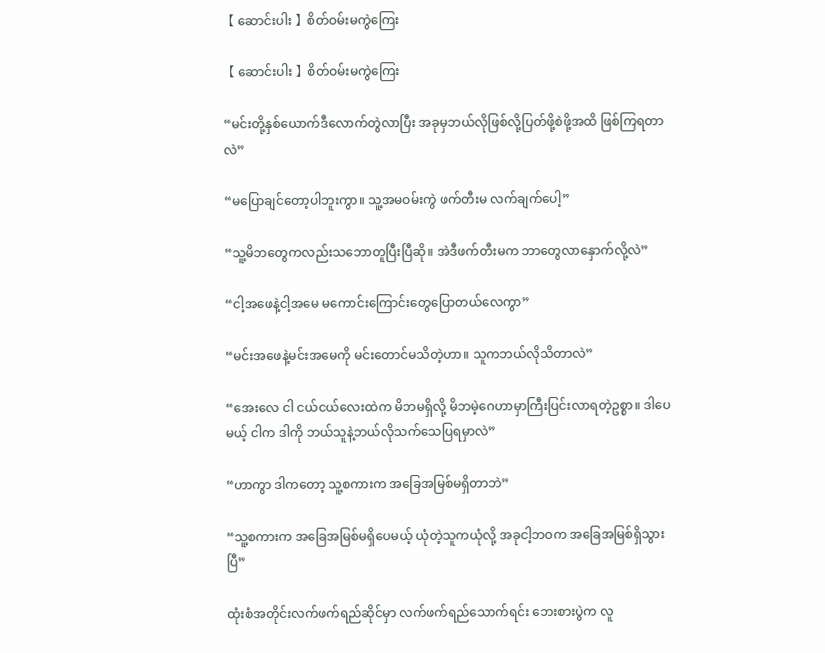【 ဆောင်းပါး 】စိတ်ဝမ်းမကွဲကြေး

【 ဆောင်းပါး 】စိတ်ဝမ်းမကွဲကြေး

“မင်းတို့နှစ်ယောက်ဒီလောက်တွဲလာပြီး အခုမှဘယ်လိုဖြစ်လို့ပြတ်ဖို့စဲဖို့အထိ ဖြစ်ကြရတာလဲ”

“မပြောချင်တော့ပါဘူးကွာ။ သူ့အမဝမ်းကွဲ ဖက်တီးမ လက်ချက်ပေါ့”

“သူ့မိဘတွေကလည်းသဘောတူပြီးပြီဆို။ အဲဒီဖက်တီးမက ဘာတွေလာနှောက်လို့လဲ”

“ငါ့အဖေနဲ့ငါ့အမေ မကောင်းကြောင်းတွေပြောတယ်လေကွာ”

“မင်းအဖေနဲ့မင်းအမေကို မင်းတောင်မသိတဲ့ဟာ။ သူကဘယ်လိုသိတာလဲ”

“အေးလေ ငါ ငယ်ငယ်လေးထဲက မိဘမရှိလို့ မိဘမဲ့ဂေဟာမှာကြီးပြင်းလာရတဲ့ဥစ္စာ။ ဒါပေ မယ့် ငါက ဒါကို ဘယ်သူနဲ့ဘယ်လိုသက်သေပြရမှာလဲ”

“ဟာကွာ ဒါကတော့ သူ့စကားက အခြေအမြစ်မရှိတာဘဲ”

“သူ့စကားက အခြေအမြစ်မရှိပေမယ့် ယုံတဲ့သူကယုံလို့ အခုငါ့ဘဝက အခြေအမြစ်ရှိသွားပြီ”

ထုံးစံအတိုင်းလက်ဖက်ရည်ဆိုင်မှာ လက်ဖက်ရည်သောက်ရင်း ဘေးစားပွဲက လူ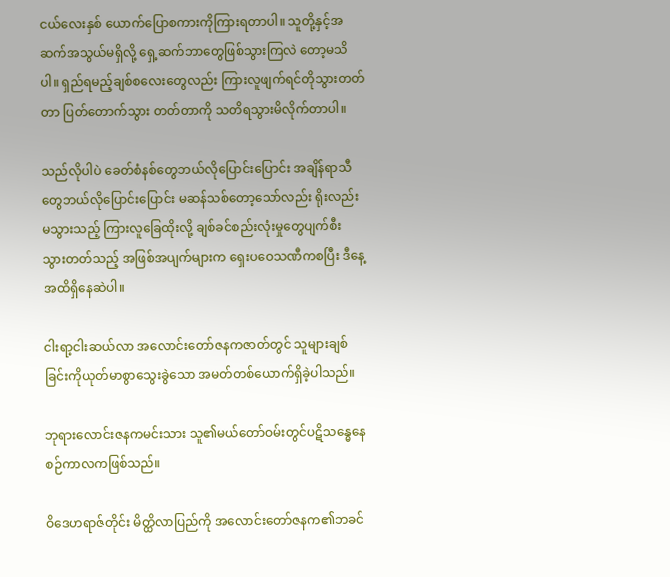ငယ်လေးနှစ် ယောက်ပြောစကားကိုကြားရတာပါ။ သူတို့နှင့်အဆက်အသွယ်မရှိလို့ ရှေ့ဆက်ဘာတွေဖြစ်သွားကြလဲ တော့မသိပါ။ ရှည်ရမည့်ချစ်စလေးတွေလည်း ကြားလူဖျက်ရင်တိုသွားတတ်တာ ပြတ်တောက်သွား တတ်တာကို သတိရသွားမိလိုက်တာပါ။

သည်လိုပါပဲ ခေတ်စံနစ်တွေဘယ်လိုပြောင်းပြောင်း အချိန်ရာသီတွေဘယ်လိုပြောင်းပြောင်း မဆန်သစ်တော့သော်လည်း ရိုးလည်းမသွားသည့် ကြားလူခြေထိုးလို့ ချစ်ခင်စည်းလုံးမှုတွေပျက်စီး သွားတတ်သည့် အဖြစ်အပျက်များက ရှေးပဝေသဏီကစပြီး ဒီနေ့အထိရှိနေဆဲပါ။

ငါးရာ့ငါးဆယ်လာ အလောင်းတော်ဇနကဇာတ်တွင် သူများချစ်ခြင်းကိုယုတ်မာစွာသွေးခွဲသော အမတ်တစ်ယောက်ရှိခဲ့ပါသည်။

ဘုရားလောင်းဇနကမင်းသား သူ၏မယ်တော်ဝမ်းတွင်ပဋိသန္ဓေနေစဉ်ကာလကဖြစ်သည်။

ဝိဒေဟရာဇ်တိုင်း မိတ္ထိလာပြည်ကို အလောင်းတော်ဇနက၏ဘခင်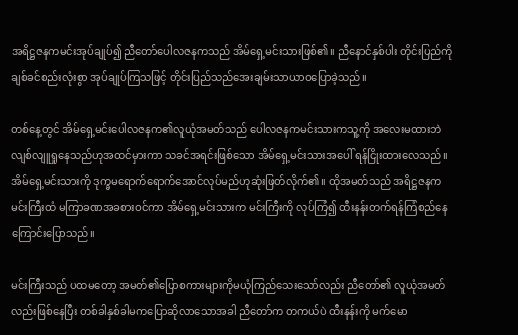အရိဋ္ဌဇနကမင်းအုပ်ချုပ်၍ ညီတော်ပေါလဇနကသည် အိမ်ရှေ့မင်းသားဖြစ်၏။ ညီနောင်နှစ်ပါး တိုင်းပြည်ကို ချစ်ခင်စည်းလုံးစွာ အုပ်ချုပ်ကြသဖြင့် တိုင်းပြည်သည်အေးချမ်းသာယာဝပြောခဲ့သည်။

တစ်နေ့တွင် အိမ်ရှေ့မင်းပေါလဇနက၏လူယုံအမတ်သည် ပေါလဇနကမင်းသားကသူ့ကို အလေးမထားဘဲ လျစ်လျူရှုနေသည်ဟုအထင်မှားကာ သခင်အရင်းဖြစ်သော အိမ်ရှေ့မင်းသားအပေါ် ရန်ငြိုးထားလေသည်။ အိမ်ရှေ့မင်းသားကို ဒုက္ခမရောက်ရောက်အောင်လုပ်မည်ဟုဆုံးဖြတ်လိုက်၏။ ထိုအမတ်သည် အရိဋ္ဌဇနကမင်းကြီးထံ မကြာခဏအခစားဝင်ကာ အိမ်ရှေ့မင်းသားက မင်းကြီးကို လုပ်ကြံ၍ ထီးနန်းတက်ရန်ကြံစည်နေကြောင်းပြောသည်။

မင်းကြီးသည် ပထမတော့ အမတ်၏ပြောစကားများကိုမယုံကြည်သေးသော်လည်း ညီတော်၏ လူယုံအမတ်လည်းဖြစ်နေပြီး တစ်ခါနှစ်ခါမကပြောဆိုလာသောအခါ ညီတော်က တကယ်ပဲ ထီးနန်းကို မက်မော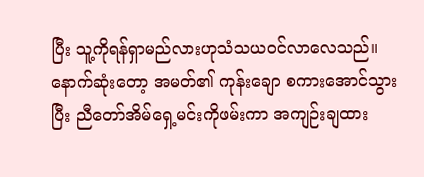ပြီး သူ့ကိုရန်ရှာမည်လားဟုသံသယဝင်လာလေသည်။ နောက်ဆုံးတော့ အမတ်၏ ကုန်းချော စကားအောင်သွားပြီး ညီတော်အိမ်ရှေ့မင်းကိုဖမ်းကာ အကျဉ်းချထား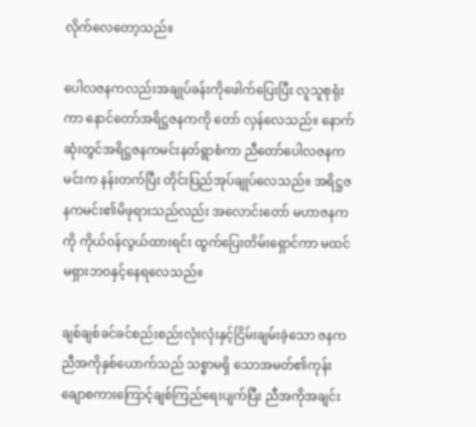လိုက်လေတော့သည်။

ပေါလဇနကလည်းအချုပ်ခန်းကိုဖေါက်ပြေးပြီး လူသူစုရုံးကာ နောင်တော်အရိဋ္ဌဇနကကို တော် လှန်လေသည်။ နောက်ဆုံးတွင်အရိဋ္ဌဇနကမင်းနတ်ရွာစံကာ ညီတော်ပေါလဇနကမင်းက နန်းတက်ပြီး တိုင်းပြည်အုပ်ချုပ်လေသည်။ အရိဋ္ဌဇနကမင်း၏မိဖုရားသည်လည်း အလောင်းတော် မဟာဇနကကို ကိုယ်ဝန်လွယ်ထားရင်း ထွက်ပြေးတိမ်းရှောင်ကာ မထင်မရှားဘဝနှင့်နေရလေသည်။

ချစ်ချစ်ခင်ခင်စည်းစည်းလုံးလုံးနှင့်ငြိမ်းချမ်းခဲ့သော ဇနကညီအကိုနှစ်ယောက်သည် သစ္စာမရှိ သောအမတ်၏ကုန်းချောစကားကြောင့်ချစ်ကြည်ရေးပျက်ပြီး ညီအကိုအချင်း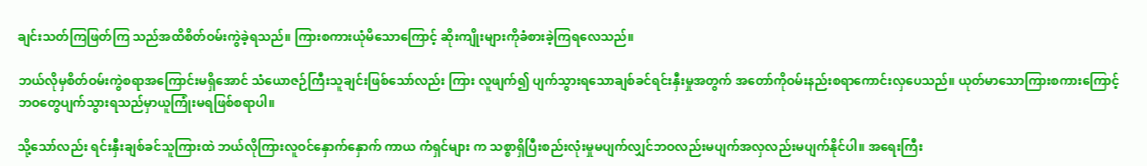ချင်းသတ်ကြဖြတ်ကြ သည်အထိစိတ်ဝမ်းကွဲခဲ့ရသည်။ ကြားစကားယုံမိသောကြောင့် ဆိုးကျိုးများကိုခံစားခဲ့ကြရလေသည်။

ဘယ်လိုမှစိတ်ဝမ်းကွဲစရာအကြောင်းမရှိအောင် သံယောဇဉ်ကြီးသူချင်းဖြစ်သော်လည်း ကြား လူဖျက်၍ ပျက်သွားရသောချစ်ခင်ရင်းနှီးမှုအတွက် အတော်ကိုဝမ်းနည်းစရာကောင်းလှပေသည်။ ယုတ်မာသောကြားစကားကြောင့် ဘဝတွေပျက်သွားရသည်မှာယူကြုံးမရဖြစ်စရာပါ။

သို့သော်လည်း ရင်းနှီးချစ်ခင်သူကြားထဲ ဘယ်လိုကြားလူဝင်နှောက်နှောက် ကာယ ကံရှင်များ က သစ္စာရှိပြီးစည်းလုံးမှုမပျက်လျှင်ဘဝလည်းမပျက်အလှလည်းမပျက်နိုင်ပါ။ အရေးကြီး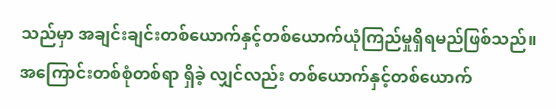သည်မှာ အချင်းချင်းတစ်ယောက်နှင့်တစ်ယောက်ယုံကြည်မှုရှိရမည်ဖြစ်သည်။ အကြောင်းတစ်စုံတစ်ရာ ရှိခဲ့ လျှင်လည်း တစ်ယောက်နှင့်တစ်ယောက်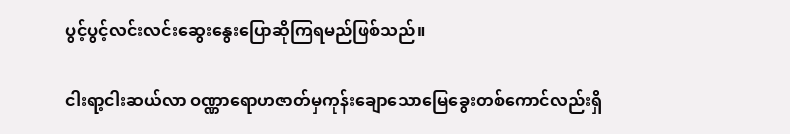ပွင့်ပွင့်လင်းလင်းဆွေးနွေးပြောဆိုကြရမည်ဖြစ်သည်။

ငါးရာ့ငါးဆယ်လာ ဝဏ္ဏာရောဟဇာတ်မှကုန်းချောသောမြေခွေးတစ်ကောင်လည်းရှိ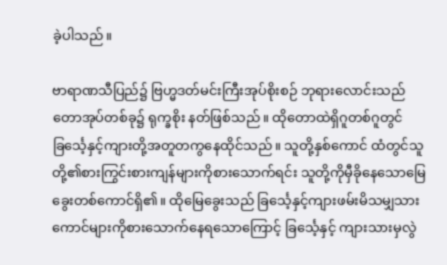ခဲ့ပါသည်။

ဗာရာဏသီပြည်၌ ဗြဟ္မဒတ်မင်းကြီးအုပ်စိုးစဉ် ဘုရားလောင်းသည်တောအုပ်တစ်ခု၌ ရုက္ခစိုး နတ်ဖြစ်သည်။ ထိုတောထဲရှိဂူတစ်ဂူတွင် ခြင်္သေ့နှင့်ကျားတို့အတူတကွနေထိုင်သည်။ သူတို့နှစ်ကောင် ထံတွင်သူတို့၏စားကြွင်းစားကျန်များကိုစားသောက်ရင်း သူတို့ကိုမှီခိုနေသောမြေခွေးတစ်ကောင်ရှိ၏။ ထိုမြေခွေးသည် ခြင်္သေ့နှင့်ကျားဖမ်းမိသမျှသားကောင်များကိုစားသောက်နေရသောကြောင့် ခြင်္သေ့နှင့် ကျားသားမှလွဲ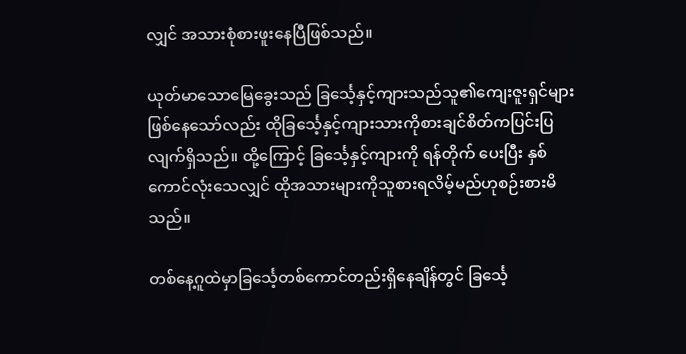လျှင် အသားစုံစားဖူးနေပြီဖြစ်သည်။

ယုတ်မာသောမြေခွေးသည် ခြင်္သေ့နှင့်ကျားသည်သူ၏ကျေးဇူးရှင်များဖြစ်နေသော်လည်း ထိုခြင်္သေ့နှင့်ကျားသားကိုစားချင်စိတ်ကပြင်းပြလျက်ရှိသည်။ ထို့ကြောင့် ခြင်္သေ့နှင့်ကျားကို ရန်တိုက် ပေးပြီး နှစ်ကောင်လုံးသေလျှင် ထိုအသားများကိုသူစားရလိမ့်မည်ဟုစဉ်းစားမိသည်။

တစ်နေ့ဂူထဲမှာခြင်္သေ့တစ်ကောင်တည်းရှိနေချိန်တွင် ခြင်္သေ့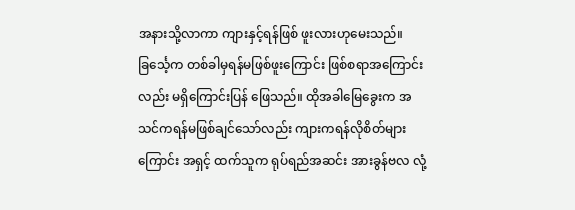အနားသို့လာကာ ကျားနှင့်ရန်ဖြစ် ဖူးလားဟုမေးသည်။ ခြင်္သေ့က တစ်ခါမှရန်မဖြစ်ဖူးကြောင်း ဖြစ်စရာအကြောင်းလည်း မရှိကြောင်းပြန် ဖြေသည်။ ထိုအခါမြေခွေးက အသင်ကရန်မဖြစ်ချင်သော်လည်း ကျားကရန်လိုစိတ်များကြောင်း အရှင့် ထက်သူက ရုပ်ရည်အဆင်း အားခွန်ဗလ လုံ့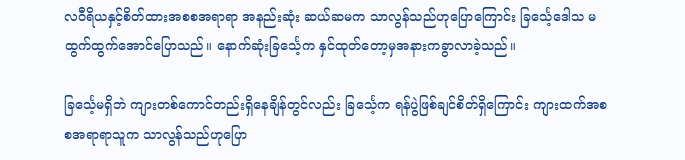လဝီရိယနှင့်စိတ်ထားအစစအရာရာ အနည်းဆုံး ဆယ်ဆမက သာလွန်သည်ဟုပြောကြောင်း ခြင်္သေ့ဒေါသ မထွက်ထွက်အောင်ပြောသည်။ နောက်ဆုံးခြင်္သေ့က နှင်ထုတ်တော့မှအနားကခွာလာခဲ့သည်။

ခြင်္သေ့မရှိဘဲ ကျားတစ်ကောင်တည်းရှိနေချိန်တွင်လည်း ခြင်္သေ့က ရန်ပွဲဖြစ်ချင်စိတ်ရှိကြောင်း ကျားထက်အစစအရာရာသူက သာလွန်သည်ဟုပြော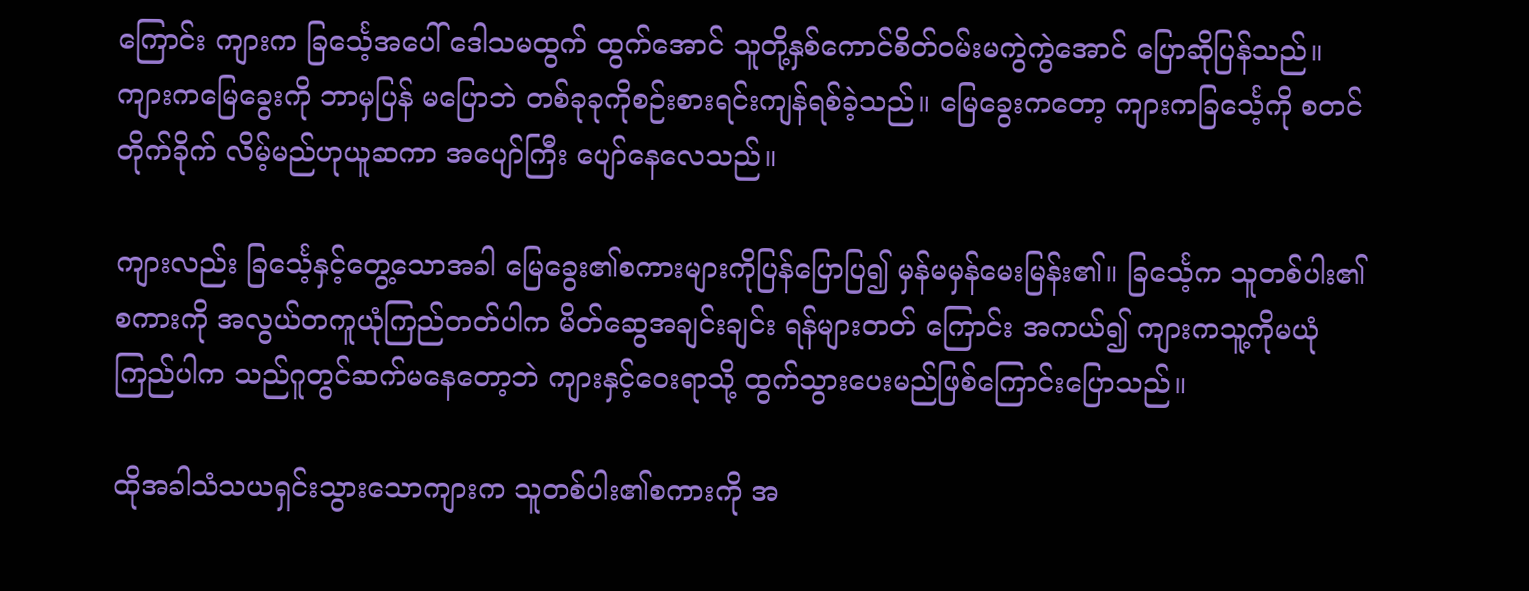ကြောင်း ကျားက ခြင်္သေ့အပေါ် ဒေါသမထွက် ထွက်အောင် သူတို့နှစ်ကောင်စိတ်ဝမ်းမကွဲကွဲအောင် ပြောဆိုပြန်သည်။ ကျားကမြေခွေးကို ဘာမှပြန် မပြောဘဲ တစ်ခုခုကိုစဉ်းစားရင်းကျန်ရစ်ခဲ့သည်။ မြေခွေးကတော့ ကျားကခြင်္သေ့ကို စတင်တိုက်ခိုက် လိမ့်မည်ဟုယူဆကာ အပျော်ကြီး ပျော်နေလေသည်။

ကျားလည်း ခြင်္သေ့နှင့်တွေ့သောအခါ မြေခွေး၏စကားများကိုပြန်ပြောပြ၍ မှန်မမှန်မေးမြန်း၏။ ခြင်္သေ့က သူတစ်ပါး၏စကားကို အလွယ်တကူယုံကြည်တတ်ပါက မိတ်ဆွေအချင်းချင်း ရန်များတတ် ကြောင်း အကယ်၍ ကျားကသူ့ကိုမယုံကြည်ပါက သည်ဂူတွင်ဆက်မနေတော့ဘဲ ကျားနှင့်ဝေးရာသို့ ထွက်သွားပေးမည်ဖြစ်ကြောင်းပြောသည်။

ထိုအခါသံသယရှင်းသွားသောကျားက သူတစ်ပါး၏စကားကို အ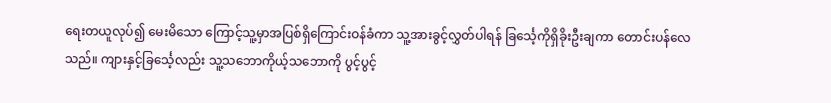ရေးတယူလုပ်၍ မေးမိသော ကြောင့်သူ့မှာအပြစ်ရှိကြောင်းဝန်ခံကာ သူ့အားခွင့်လွှတ်ပါရန် ခြင်္သေ့ကိုရှိခိုးဦးချကာ တောင်းပန်လေ သည်။ ကျားနှင့်ခြင်္သေ့လည်း သူ့သဘောကိုယ့်သဘောကို ပွင့်ပွင့်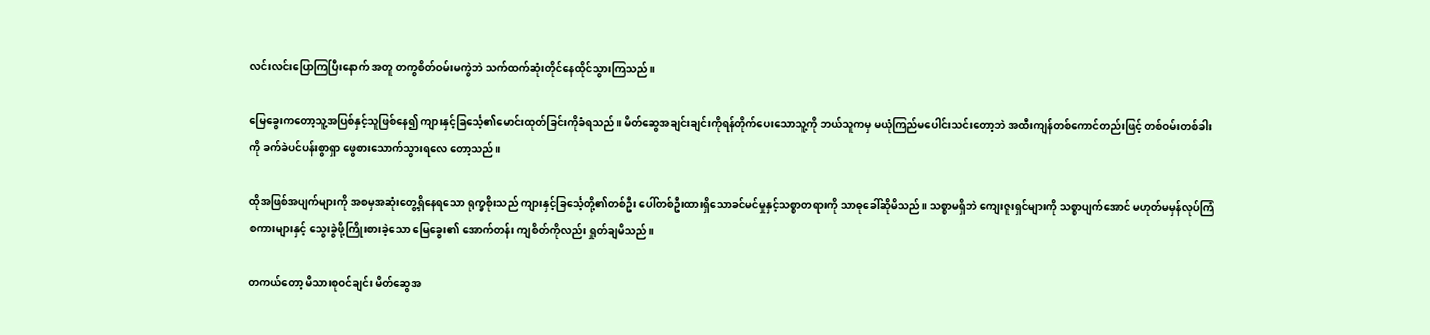လင်းလင်းပြောကြပြီးနောက် အတူ တကွစိတ်ဝမ်းမကွဲဘဲ သက်ထက်ဆုံးတိုင်နေထိုင်သွားကြသည်။

မြေခွေးကတော့သူ့အပြစ်နှင့်သူဖြစ်နေ၍ ကျားနှင့်ခြင်္သေ့၏မောင်းထုတ်ခြင်းကိုခံရသည်။ မိတ်ဆွေအချင်းချင်းကိုရန်တိုက်ပေးသောသူ့ကို ဘယ်သူကမှ မယုံကြည်မပေါင်းသင်းတော့ဘဲ အထီးကျန်တစ်ကောင်တည်းဖြင့် တစ်ဝမ်းတစ်ခါးကို ခက်ခဲပင်ပန်းစွာရှာ ဖွေစားသောက်သွားရလေ တော့သည်။

ထိုအဖြစ်အပျက်များကို အစမှအဆုံးတွေ့ရှိနေရသော ရုက္ခစိုးသည် ကျားနှင့်ခြင်္သေ့တို့၏တစ်ဦး ပေါ်တစ်ဦးထားရှိသောခင်မင်မှုနှင့်သစ္စာတရားကို သာဓုခေါ်ဆိုမိသည်။ သစ္စာမရှိဘဲ ကျေးဇူးရှင်များကို သစ္စာပျက်အောင် မဟုတ်မမှန်လုပ်ကြံစကားများနှင့် သွေးခွဲဖို့ကြိုးစားခဲ့သော မြေခွေး၏ အောက်တန်း ကျစိတ်ကိုလည်း ရှုတ်ချမိသည်။

တကယ်တော့ မိသားစုဝင်ချင်း မိတ်ဆွေအ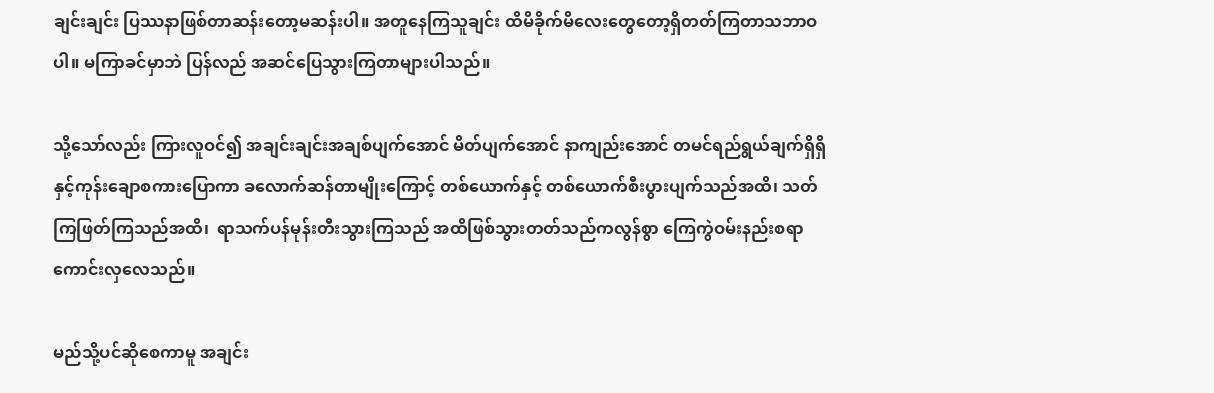ချင်းချင်း ပြဿနာဖြစ်တာဆန်းတော့မဆန်းပါ။ အတူနေကြသူချင်း ထိမိခိုက်မိလေးတွေတော့ရှိတတ်ကြတာသဘာဝပါ။ မကြာခင်မှာဘဲ ပြန်လည် အဆင်ပြေသွားကြတာများပါသည်။

သို့သော်လည်း ကြားလူဝင်၍ အချင်းချင်းအချစ်ပျက်အောင် မိတ်ပျက်အောင် နာကျည်းအောင် တမင်ရည်ရွယ်ချက်ရှိရှိနှင့်ကုန်းချောစကားပြောကာ ခလောက်ဆန်တာမျိုးကြောင့် တစ်ယောက်နှင့် တစ်ယောက်စီးပွားပျက်သည်အထိ၊ သတ်ကြဖြတ်ကြသည်အထိ၊  ရာသက်ပန်မုန်းတီးသွားကြသည် အထိဖြစ်သွားတတ်သည်ကလွန်စွာ ကြေကွဲဝမ်းနည်းစရာကောင်းလှလေသည်။

မည်သို့ပင်ဆိုစေကာမူ အချင်း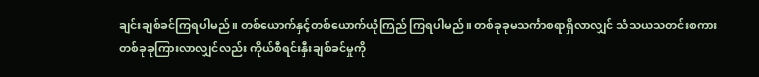ချင်းချစ်ခင်ကြရပါမည်။ တစ်ယောက်နှင့်တစ်ယောက်ယုံကြည် ကြရပါမည်။ တစ်ခုခုမသင်္ကာစရာရှိလာလျှင် သံသယသတင်းစကားတစ်ခုခုကြားလာလျှင်လည်း ကိုယ်စီရင်းနှီးချစ်ခင်မှုကို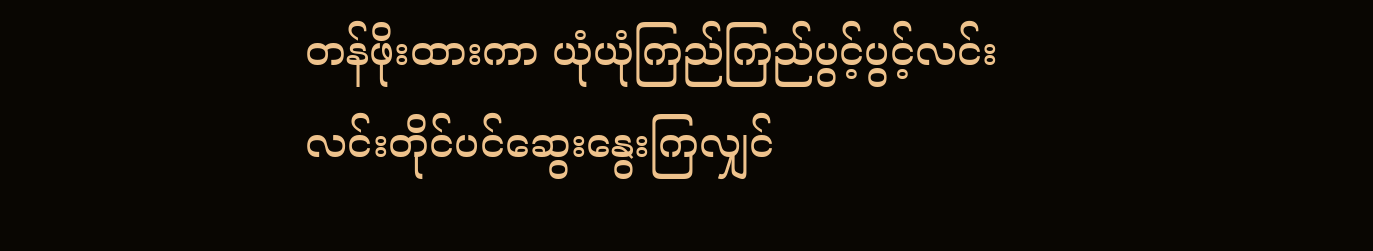တန်ဖိုးထားကာ ယုံယုံကြည်ကြည်ပွင့်ပွင့်လင်းလင်းတိုင်ပင်ဆွေးနွေးကြလျှင်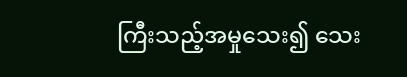ကြီးသည့်အမှုသေး၍ သေး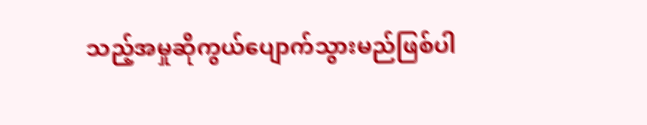သည့်အမှုဆိုကွယ်ပျောက်သွားမည်ဖြစ်ပါ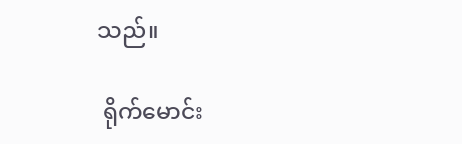သည်။

 ရိုက်မောင်း